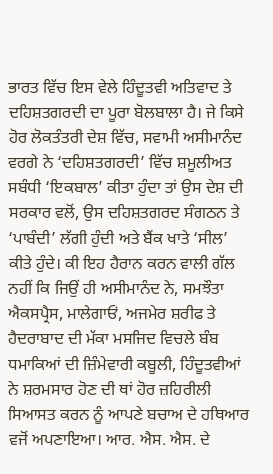ਭਾਰਤ ਵਿੱਚ ਇਸ ਵੇਲੇ ਹਿੰਦੂਤਵੀ ਅਤਿਵਾਦ ਤੇ ਦਹਿਸ਼ਤਗਰਦੀ ਦਾ ਪੂਰਾ ਬੋਲਬਾਲਾ ਹੈ। ਜੇ ਕਿਸੇ ਹੋਰ ਲੋਕਤੰਤਰੀ ਦੇਸ਼ ਵਿੱਚ, ਸਵਾਮੀ ਅਸੀਮਾਨੰਦ ਵਰਗੇ ਨੇ ‘ਦਹਿਸ਼ਤਗਰਦੀ’ ਵਿੱਚ ਸ਼ਮੂਲੀਅਤ ਸਬੰਧੀ ‘ਇਕਬਾਲ’ ਕੀਤਾ ਹੁੰਦਾ ਤਾਂ ਉਸ ਦੇਸ਼ ਦੀ ਸਰਕਾਰ ਵਲੋਂ, ਉਸ ਦਹਿਸ਼ਤਗਰਦ ਸੰਗਠਨ ਤੇ ‘ਪਾਬੰਦੀ’ ਲੱਗੀ ਹੁੰਦੀ ਅਤੇ ਬੈਂਕ ਖਾਤੇ ‘ਸੀਲ’ ਕੀਤੇ ਹੁੰਦੇ। ਕੀ ਇਹ ਹੈਰਾਨ ਕਰਨ ਵਾਲੀ ਗੱਲ ਨਹੀਂ ਕਿ ਜਿਉਂ ਹੀ ਅਸੀਮਾਨੰਦ ਨੇ, ਸਮਝੌਤਾ ਐਕਸਪ੍ਰੈਸ, ਮਾਲੇਗਾਓਂ, ਅਜਮੇਰ ਸ਼ਰੀਫ ਤੇ ਹੈਦਰਾਬਾਦ ਦੀ ਮੱਕਾ ਮਸਜਿਦ ਵਿਚਲੇ ਬੰਬ ਧਮਾਕਿਆਂ ਦੀ ਜ਼ਿੰਮੇਵਾਰੀ ਕਬੂਲੀ, ਹਿੰਦੂਤਵੀਆਂ ਨੇ ਸ਼ਰਮਸਾਰ ਹੋਣ ਦੀ ਥਾਂ ਹੋਰ ਜ਼ਹਿਰੀਲੀ ਸਿਆਸਤ ਕਰਨ ਨੂੰ ਆਪਣੇ ਬਚਾਅ ਦੇ ਹਥਿਆਰ ਵਜੋਂ ਅਪਣਾਇਆ। ਆਰ. ਐਸ. ਐਸ. ਦੇ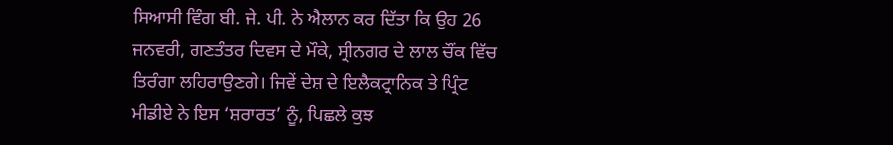ਸਿਆਸੀ ਵਿੰਗ ਬੀ. ਜੇ. ਪੀ. ਨੇ ਐਲਾਨ ਕਰ ਦਿੱਤਾ ਕਿ ਉਹ 26 ਜਨਵਰੀ, ਗਣਤੰਤਰ ਦਿਵਸ ਦੇ ਮੌਕੇ, ਸ੍ਰੀਨਗਰ ਦੇ ਲਾਲ ਚੌਂਕ ਵਿੱਚ ਤਿਰੰਗਾ ਲਹਿਰਾਉਣਗੇ। ਜਿਵੇਂ ਦੇਸ਼ ਦੇ ਇਲੈਕਟ੍ਰਾਨਿਕ ਤੇ ਪ੍ਰਿੰਟ ਮੀਡੀਏ ਨੇ ਇਸ ‘ਸ਼ਰਾਰਤ’ ਨੂੰ, ਪਿਛਲੇ ਕੁਝ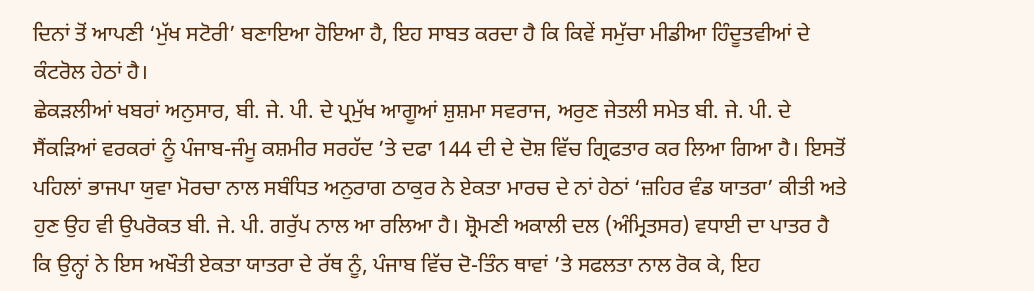ਦਿਨਾਂ ਤੋਂ ਆਪਣੀ ‘ਮੁੱਖ ਸਟੋਰੀ’ ਬਣਾਇਆ ਹੋਇਆ ਹੈ, ਇਹ ਸਾਬਤ ਕਰਦਾ ਹੈ ਕਿ ਕਿਵੇਂ ਸਮੁੱਚਾ ਮੀਡੀਆ ਹਿੰਦੂਤਵੀਆਂ ਦੇ ਕੰਟਰੋਲ ਹੇਠਾਂ ਹੈ।
ਛੇਕੜਲੀਆਂ ਖਬਰਾਂ ਅਨੁਸਾਰ, ਬੀ. ਜੇ. ਪੀ. ਦੇ ਪ੍ਰਮੁੱਖ ਆਗੂਆਂ ਸ਼ੁਸ਼ਮਾ ਸਵਰਾਜ, ਅਰੁਣ ਜੇਤਲੀ ਸਮੇਤ ਬੀ. ਜੇ. ਪੀ. ਦੇ ਸੈਂਕੜਿਆਂ ਵਰਕਰਾਂ ਨੂੰ ਪੰਜਾਬ-ਜੰਮੂ ਕਸ਼ਮੀਰ ਸਰਹੱਦ ’ਤੇ ਦਫਾ 144 ਦੀ ਦੇ ਦੋਸ਼ ਵਿੱਚ ਗ੍ਰਿਫਤਾਰ ਕਰ ਲਿਆ ਗਿਆ ਹੈ। ਇਸਤੋਂ ਪਹਿਲਾਂ ਭਾਜਪਾ ਯੁਵਾ ਮੋਰਚਾ ਨਾਲ ਸਬੰਧਿਤ ਅਨੁਰਾਗ ਠਾਕੁਰ ਨੇ ਏਕਤਾ ਮਾਰਚ ਦੇ ਨਾਂ ਹੇਠਾਂ ‘ਜ਼ਹਿਰ ਵੰਡ ਯਾਤਰਾ’ ਕੀਤੀ ਅਤੇ ਹੁਣ ਉਹ ਵੀ ਉਪਰੋਕਤ ਬੀ. ਜੇ. ਪੀ. ਗਰੁੱਪ ਨਾਲ ਆ ਰਲਿਆ ਹੈ। ਸ਼੍ਰੋਮਣੀ ਅਕਾਲੀ ਦਲ (ਅੰਮ੍ਰਿਤਸਰ) ਵਧਾਈ ਦਾ ਪਾਤਰ ਹੈ ਕਿ ਉਨ੍ਹਾਂ ਨੇ ਇਸ ਅਖੌਤੀ ਏਕਤਾ ਯਾਤਰਾ ਦੇ ਰੱਥ ਨੂੰ, ਪੰਜਾਬ ਵਿੱਚ ਦੋ-ਤਿੰਨ ਥਾਵਾਂ ’ਤੇ ਸਫਲਤਾ ਨਾਲ ਰੋਕ ਕੇ, ਇਹ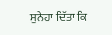ਸੁਨੇਹਾ ਦਿੱਤਾ ਕਿ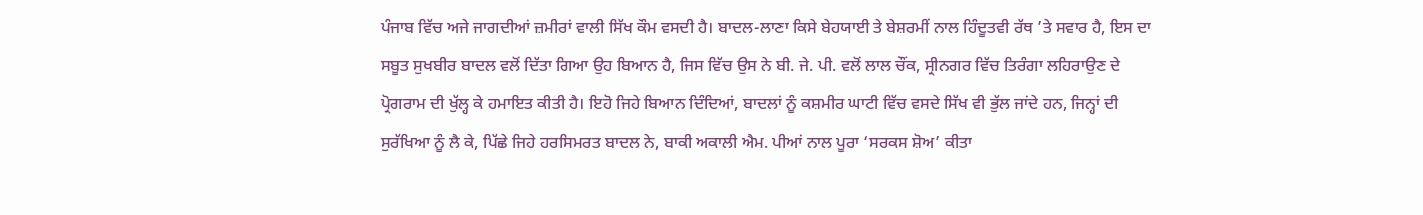ਪੰਜਾਬ ਵਿੱਚ ਅਜੇ ਜਾਗਦੀਆਂ ਜ਼ਮੀਰਾਂ ਵਾਲੀ ਸਿੱਖ ਕੌਮ ਵਸਦੀ ਹੈ। ਬਾਦਲ-ਲਾਣਾ ਕਿਸੇ ਬੇਹਯਾਈ ਤੇ ਬੇਸ਼ਰਮੀਂ ਨਾਲ ਹਿੰਦੂਤਵੀ ਰੱਥ ’ਤੇ ਸਵਾਰ ਹੈ, ਇਸ ਦਾ ਸਬੂਤ ਸੁਖਬੀਰ ਬਾਦਲ ਵਲੋਂ ਦਿੱਤਾ ਗਿਆ ਉਹ ਬਿਆਨ ਹੈ, ਜਿਸ ਵਿੱਚ ਉਸ ਨੇ ਬੀ. ਜੇ. ਪੀ. ਵਲੋਂ ਲਾਲ ਚੌਂਕ, ਸ੍ਰੀਨਗਰ ਵਿੱਚ ਤਿਰੰਗਾ ਲਹਿਰਾਉਣ ਦੇ ਪ੍ਰੋਗਰਾਮ ਦੀ ਖੁੱਲ੍ਹ ਕੇ ਹਮਾਇਤ ਕੀਤੀ ਹੈ। ਇਹੋ ਜਿਹੇ ਬਿਆਨ ਦਿੰਦਿਆਂ, ਬਾਦਲਾਂ ਨੂੰ ਕਸ਼ਮੀਰ ਘਾਟੀ ਵਿੱਚ ਵਸਦੇ ਸਿੱਖ ਵੀ ਭੁੱਲ ਜਾਂਦੇ ਹਨ, ਜਿਨ੍ਹਾਂ ਦੀ ਸੁਰੱਖਿਆ ਨੂੰ ਲੈ ਕੇ, ਪਿੱਛੇ ਜਿਹੇ ਹਰਸਿਮਰਤ ਬਾਦਲ ਨੇ, ਬਾਕੀ ਅਕਾਲੀ ਐਮ. ਪੀਆਂ ਨਾਲ ਪੂਰਾ ‘ਸਰਕਸ ਸ਼ੋਅ’ ਕੀਤਾ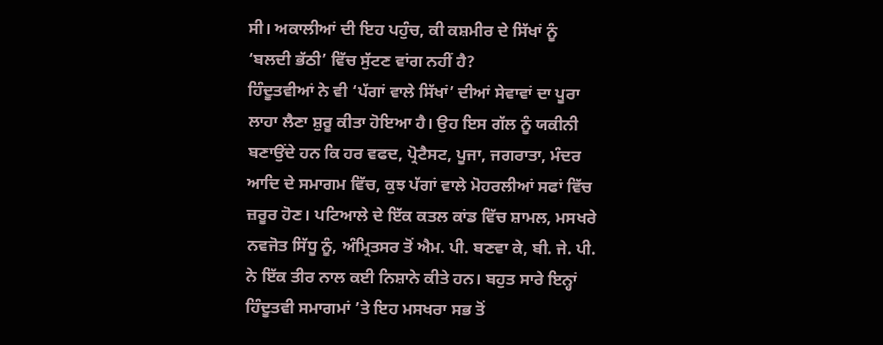ਸੀ। ਅਕਾਲੀਆਂ ਦੀ ਇਹ ਪਹੁੰਚ, ਕੀ ਕਸ਼ਮੀਰ ਦੇ ਸਿੱਖਾਂ ਨੂੰ ‘ਬਲਦੀ ਭੱਠੀ’ ਵਿੱਚ ਸੁੱਟਣ ਵਾਂਗ ਨਹੀਂ ਹੈ?
ਹਿੰਦੂਤਵੀਆਂ ਨੇ ਵੀ ‘ਪੱਗਾਂ ਵਾਲੇ ਸਿੱਖਾਂ’ ਦੀਆਂ ਸੇਵਾਵਾਂ ਦਾ ਪੂਰਾ ਲਾਹਾ ਲੈਣਾ ਸ਼ੁਰੂ ਕੀਤਾ ਹੋਇਆ ਹੈ। ਉਹ ਇਸ ਗੱਲ ਨੂੰ ਯਕੀਨੀ ਬਣਾਉਂਦੇ ਹਨ ਕਿ ਹਰ ਵਫਦ, ਪ੍ਰੋਟੈਸਟ, ਪੂਜਾ, ਜਗਰਾਤਾ, ਮੰਦਰ ਆਦਿ ਦੇ ਸਮਾਗਮ ਵਿੱਚ, ਕੁਝ ਪੱਗਾਂ ਵਾਲੇ ਮੋਹਰਲੀਆਂ ਸਫਾਂ ਵਿੱਚ ਜ਼ਰੂਰ ਹੋਣ। ਪਟਿਆਲੇ ਦੇ ਇੱਕ ਕਤਲ ਕਾਂਡ ਵਿੱਚ ਸ਼ਾਮਲ, ਮਸਖਰੇ ਨਵਜੋਤ ਸਿੱਧੂ ਨੂੰ, ਅੰਮ੍ਰਿਤਸਰ ਤੋਂ ਐਮ. ਪੀ. ਬਣਵਾ ਕੇ, ਬੀ. ਜੇ. ਪੀ. ਨੇ ਇੱਕ ਤੀਰ ਨਾਲ ਕਈ ਨਿਸ਼ਾਨੇ ਕੀਤੇ ਹਨ। ਬਹੁਤ ਸਾਰੇ ਇਨ੍ਹਾਂ ਹਿੰਦੂਤਵੀ ਸਮਾਗਮਾਂ ’ਤੇ ਇਹ ਮਸਖਰਾ ਸਭ ਤੋਂ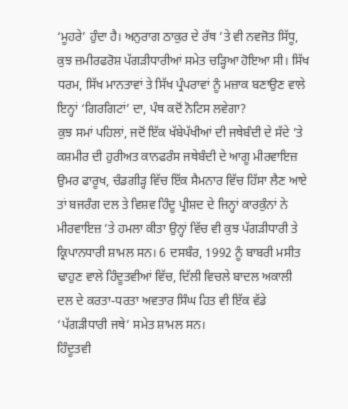‘ਮੂਹਰੇ’ ਹੁੰਦਾ ਹੈ। ਅਨੁਰਾਗ ਠਾਕੁਰ ਦੇ ਰੱਥ ’ਤੇ ਵੀ ਨਵਜੋਤ ਸਿੱਧੂ, ਕੁਝ ਜ਼ਮੀਰਫਰੋਸ਼ ਪੱਗੜੀਧਾਰੀਆਂ ਸਮੇਤ ਚੜ੍ਹਿਆ ਹੋਇਆ ਸੀ। ਸਿੱਖ ਧਰਮ, ਸਿੱਖ ਮਾਨਤਾਵਾਂ ਤੇ ਸਿੱਖ ਪ੍ਰੰਪਰਾਵਾਂ ਨੂੰ ਮਜ਼ਾਕ ਬਣਾਉਣ ਵਾਲੇ ਇਨ੍ਹਾਂ ‘ਗਿਰਗਿਟਾਂ’ ਦਾ, ਪੰਥ ਕਦੋਂ ਨੋਟਿਸ ਲਵੇਗਾ?
ਕੁਝ ਸਮਾਂ ਪਹਿਲਾਂ, ਜਦੋਂ ਇੱਕ ਖੱਬੇਪੱਖੀਆਂ ਦੀ ਜਥੇਬੰਦੀ ਦੇ ਸੱਦੇ ’ਤੇ ਕਸ਼ਮੀਰ ਦੀ ਹੁਰੀਅਤ ਕਾਨਫਰੰਸ ਜਥੇਬੰਦੀ ਦੇ ਆਗੂ ਮੀਰਵਾਇਜ਼ ਉਮਰ ਫਾਰੂਖ, ਚੰਡਗੀੜ੍ਹ ਵਿੱਚ ਇੱਕ ਸੈਮਨਾਰ ਵਿੱਚ ਹਿੱਸਾ ਲੈਣ ਆਏ ਤਾਂ ਬਜਰੰਗ ਦਲ ਤੇ ਵਿਸ਼ਵ ਹਿੰਦੂ ਪ੍ਰੀਸ਼ਦ ਦੇ ਜਿਨ੍ਹਾਂ ਕਾਰਕੁੰਨਾਂ ਨੇ ਮੀਰਵਾਇਜ਼ ’ਤੇ ਹਮਲਾ ਕੀਤਾ ਉਨ੍ਹਾਂ ਵਿੱਚ ਵੀ ਕੁਝ ਪੱਗੜੀਧਾਰੀ ਤੇ ਕ੍ਰਿਪਾਨਧਾਰੀ ਸ਼ਾਮਲ ਸਨ। 6 ਦਸਬੰਰ, 1992 ਨੂੰ ਬਾਬਰੀ ਮਸੀਤ ਢਾਹੁਣ ਵਾਲੇ ਹਿੰਦੂਤਵੀਆਂ ਵਿੱਚ, ਦਿੱਲੀ ਵਿਚਲੇ ਬਾਦਲ ਅਕਾਲੀ ਦਲ ਦੇ ਕਰਤਾ-ਧਰਤਾ ਅਵਤਾਰ ਸਿੰਘ ਹਿਤ ਵੀ ਇੱਕ ਵੱਡੇ ‘ਪੱਗੜੀਧਾਰੀ ਜਥੇ’ ਸਮੇਤ ਸ਼ਾਮਲ ਸਨ।
ਹਿੰਦੂਤਵੀ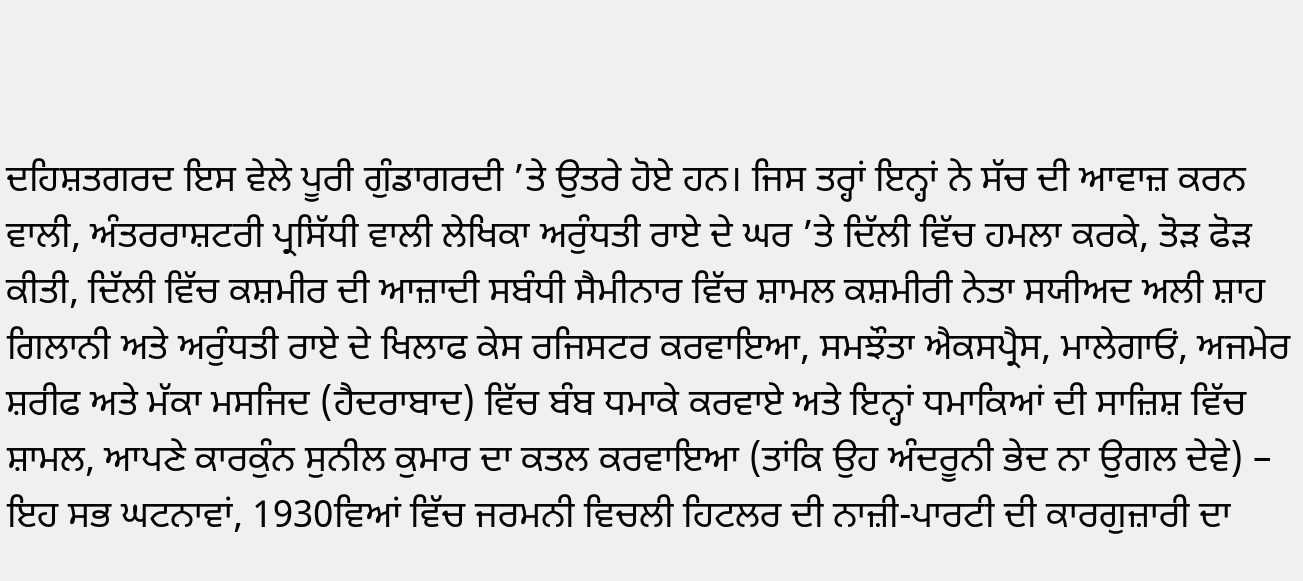ਦਹਿਸ਼ਤਗਰਦ ਇਸ ਵੇਲੇ ਪੂਰੀ ਗੁੰਡਾਗਰਦੀ ’ਤੇ ਉਤਰੇ ਹੋਏ ਹਨ। ਜਿਸ ਤਰ੍ਹਾਂ ਇਨ੍ਹਾਂ ਨੇ ਸੱਚ ਦੀ ਆਵਾਜ਼ ਕਰਨ ਵਾਲੀ, ਅੰਤਰਰਾਸ਼ਟਰੀ ਪ੍ਰਸਿੱਧੀ ਵਾਲੀ ਲੇਖਿਕਾ ਅਰੁੰਧਤੀ ਰਾਏ ਦੇ ਘਰ ’ਤੇ ਦਿੱਲੀ ਵਿੱਚ ਹਮਲਾ ਕਰਕੇ, ਤੋੜ ਫੋੜ ਕੀਤੀ, ਦਿੱਲੀ ਵਿੱਚ ਕਸ਼ਮੀਰ ਦੀ ਆਜ਼ਾਦੀ ਸਬੰਧੀ ਸੈਮੀਨਾਰ ਵਿੱਚ ਸ਼ਾਮਲ ਕਸ਼ਮੀਰੀ ਨੇਤਾ ਸਯੀਅਦ ਅਲੀ ਸ਼ਾਹ ਗਿਲਾਨੀ ਅਤੇ ਅਰੁੰਧਤੀ ਰਾਏ ਦੇ ਖਿਲਾਫ ਕੇਸ ਰਜਿਸਟਰ ਕਰਵਾਇਆ, ਸਮਝੌਤਾ ਐਕਸਪ੍ਰੈਸ, ਮਾਲੇਗਾਓਂ, ਅਜਮੇਰ ਸ਼ਰੀਫ ਅਤੇ ਮੱਕਾ ਮਸਜਿਦ (ਹੈਦਰਾਬਾਦ) ਵਿੱਚ ਬੰਬ ਧਮਾਕੇ ਕਰਵਾਏ ਅਤੇ ਇਨ੍ਹਾਂ ਧਮਾਕਿਆਂ ਦੀ ਸਾਜ਼ਿਸ਼ ਵਿੱਚ ਸ਼ਾਮਲ, ਆਪਣੇ ਕਾਰਕੁੰਨ ਸੁਨੀਲ ਕੁਮਾਰ ਦਾ ਕਤਲ ਕਰਵਾਇਆ (ਤਾਂਕਿ ਉਹ ਅੰਦਰੂਨੀ ਭੇਦ ਨਾ ਉਗਲ ਦੇਵੇ) – ਇਹ ਸਭ ਘਟਨਾਵਾਂ, 1930ਵਿਆਂ ਵਿੱਚ ਜਰਮਨੀ ਵਿਚਲੀ ਹਿਟਲਰ ਦੀ ਨਾਜ਼ੀ-ਪਾਰਟੀ ਦੀ ਕਾਰਗੁਜ਼ਾਰੀ ਦਾ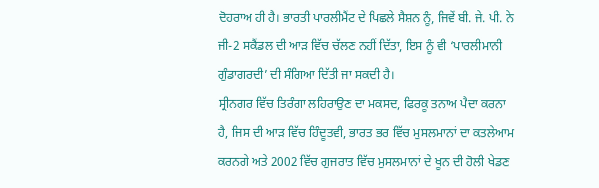ਦੋਹਰਾਅ ਹੀ ਹੈ। ਭਾਰਤੀ ਪਾਰਲੀਮੈਂਟ ਦੇ ਪਿਛਲੇ ਸੈਸ਼ਨ ਨੂੰ, ਜਿਵੇਂ ਬੀ. ਜੇ. ਪੀ. ਨੇ ਜੀ-2 ਸਕੈਂਡਲ ਦੀ ਆੜ ਵਿੱਚ ਚੱਲਣ ਨਹੀਂ ਦਿੱਤਾ, ਇਸ ਨੂੰ ਵੀ ‘ਪਾਰਲੀਮਾਨੀ ਗੁੰਡਾਗਰਦੀ’ ਦੀ ਸੰਗਿਆ ਦਿੱਤੀ ਜਾ ਸਕਦੀ ਹੈ।
ਸ੍ਰੀਨਗਰ ਵਿੱਚ ਤਿਰੰਗਾ ਲਹਿਰਾਉਣ ਦਾ ਮਕਸਦ, ਫਿਰਕੂ ਤਨਾਅ ਪੈਦਾ ਕਰਨਾ ਹੈ, ਜਿਸ ਦੀ ਆੜ ਵਿੱਚ ਹਿੰਦੂਤਵੀ, ਭਾਰਤ ਭਰ ਵਿੱਚ ਮੁਸਲਮਾਨਾਂ ਦਾ ਕਤਲੇਆਮ ਕਰਨਗੇ ਅਤੇ 2002 ਵਿੱਚ ਗੁਜਰਾਤ ਵਿੱਚ ਮੁਸਲਮਾਨਾਂ ਦੇ ਖੂਨ ਦੀ ਹੋਲੀ ਖੇਡਣ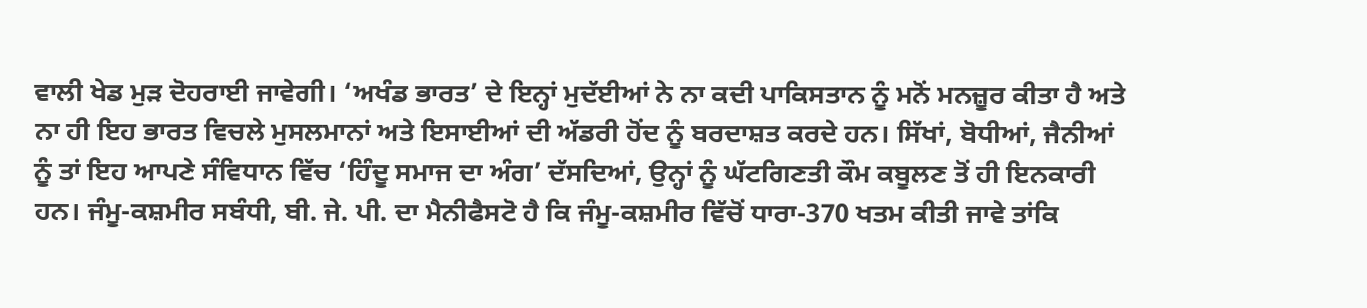ਵਾਲੀ ਖੇਡ ਮੁੜ ਦੋਹਰਾਈ ਜਾਵੇਗੀ। ‘ਅਖੰਡ ਭਾਰਤ’ ਦੇ ਇਨ੍ਹਾਂ ਮੁਦੱਈਆਂ ਨੇ ਨਾ ਕਦੀ ਪਾਕਿਸਤਾਨ ਨੂੰ ਮਨੋਂ ਮਨਜ਼ੂਰ ਕੀਤਾ ਹੈ ਅਤੇ ਨਾ ਹੀ ਇਹ ਭਾਰਤ ਵਿਚਲੇ ਮੁਸਲਮਾਨਾਂ ਅਤੇ ਇਸਾਈਆਂ ਦੀ ਅੱਡਰੀ ਹੋਂਦ ਨੂੰ ਬਰਦਾਸ਼ਤ ਕਰਦੇ ਹਨ। ਸਿੱਖਾਂ, ਬੋਧੀਆਂ, ਜੈਨੀਆਂ ਨੂੰ ਤਾਂ ਇਹ ਆਪਣੇ ਸੰਵਿਧਾਨ ਵਿੱਚ ‘ਹਿੰਦੂ ਸਮਾਜ ਦਾ ਅੰਗ’ ਦੱਸਦਿਆਂ, ਉਨ੍ਹਾਂ ਨੂੰ ਘੱਟਗਿਣਤੀ ਕੌਮ ਕਬੂਲਣ ਤੋਂ ਹੀ ਇਨਕਾਰੀ ਹਨ। ਜੰਮੂ-ਕਸ਼ਮੀਰ ਸਬੰਧੀ, ਬੀ. ਜੇ. ਪੀ. ਦਾ ਮੈਨੀਫੈਸਟੋ ਹੈ ਕਿ ਜੰਮੂ-ਕਸ਼ਮੀਰ ਵਿੱਚੋਂ ਧਾਰਾ-370 ਖਤਮ ਕੀਤੀ ਜਾਵੇ ਤਾਂਕਿ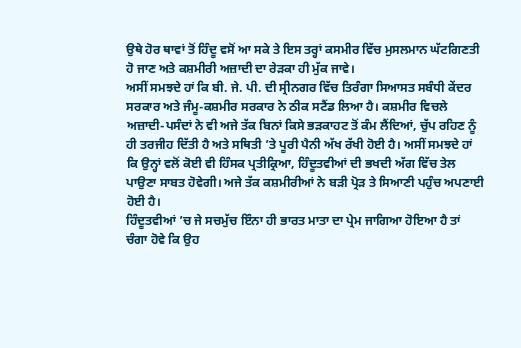ਉਥੇ ਹੋਰ ਥਾਵਾਂ ਤੋਂ ਹਿੰਦੂ ਵਸੋਂ ਆ ਸਕੇ ਤੇ ਇਸ ਤਰ੍ਹਾਂ ਕਸਮੀਰ ਵਿੱਚ ਮੁਸਲਮਾਨ ਘੱਟਗਿਣਤੀ ਹੋ ਜਾਣ ਅਤੇ ਕਸ਼ਮੀਰੀ ਅਜ਼ਾਦੀ ਦਾ ਰੇੜਕਾ ਹੀ ਮੁੱਕ ਜਾਵੇ।
ਅਸੀਂ ਸਮਝਦੇ ਹਾਂ ਕਿ ਬੀ. ਜੇ. ਪੀ. ਦੀ ਸ੍ਰੀਨਗਰ ਵਿੱਚ ਤਿਰੰਗਾ ਸਿਆਸਤ ਸਬੰਧੀ ਕੇਂਦਰ ਸਰਕਾਰ ਅਤੇ ਜੰਮੂ-ਕਸ਼ਮੀਰ ਸਰਕਾਰ ਨੇ ਠੀਕ ਸਟੈਂਡ ਲਿਆ ਹੈ। ਕਸ਼ਮੀਰ ਵਿਚਲੇ ਅਜ਼ਾਦੀ-ਪਸੰਦਾਂ ਨੇ ਵੀ ਅਜੇ ਤੱਕ ਬਿਨਾਂ ਕਿਸੇ ਭੜਕਾਹਟ ਤੋਂ ਕੰਮ ਲੈਂਦਿਆਂ, ਚੁੱਪ ਰਹਿਣ ਨੂੰ ਹੀ ਤਰਜੀਹ ਦਿੱਤੀ ਹੈ ਅਤੇ ਸਥਿਤੀ ’ਤੇ ਪੂਰੀ ਪੈਨੀ ਅੱਖ ਰੱਖੀ ਹੋਈ ਹੈ। ਅਸੀਂ ਸਮਝਦੇ ਹਾਂ ਕਿ ਉਨ੍ਹਾਂ ਵਲੋਂ ਕੋਈ ਵੀ ਹਿੰਸਕ ਪ੍ਰਤੀਕ੍ਰਿਆ, ਹਿੰਦੂਤਵੀਆਂ ਦੀ ਭਖਦੀ ਅੱਗ ਵਿੱਚ ਤੇਲ ਪਾਉਣਾ ਸਾਬਤ ਹੋਵੇਗੀ। ਅਜੇ ਤੱਕ ਕਸ਼ਮੀਰੀਆਂ ਨੇ ਬੜੀ ਪ੍ਰੋੜ ਤੇ ਸਿਆਣੀ ਪਹੁੰਚ ਅਪਣਾਈ ਹੋਈ ਹੈ।
ਹਿੰਦੂਤਵੀਆਂ ’ਚ ਜੇ ਸਚਮੁੱਚ ਇੰਨਾ ਹੀ ਭਾਰਤ ਮਾਤਾ ਦਾ ਪ੍ਰੇਮ ਜਾਗਿਆ ਹੋਇਆ ਹੈ ਤਾਂ ਚੰਗਾ ਹੋਵੇ ਕਿ ਉਹ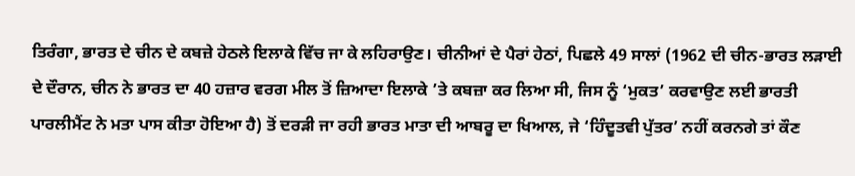ਤਿਰੰਗਾ, ਭਾਰਤ ਦੇ ਚੀਨ ਦੇ ਕਬਜ਼ੇ ਹੇਠਲੇ ਇਲਾਕੇ ਵਿੱਚ ਜਾ ਕੇ ਲਹਿਰਾਉਣ। ਚੀਨੀਆਂ ਦੇ ਪੈਰਾਂ ਹੇਠਾਂ, ਪਿਛਲੇ 49 ਸਾਲਾਂ (1962 ਦੀ ਚੀਨ-ਭਾਰਤ ਲੜਾਈ ਦੇ ਦੌਰਾਨ, ਚੀਨ ਨੇ ਭਾਰਤ ਦਾ 40 ਹਜ਼ਾਰ ਵਰਗ ਮੀਲ ਤੋਂ ਜ਼ਿਆਦਾ ਇਲਾਕੇ ’ਤੇ ਕਬਜ਼ਾ ਕਰ ਲਿਆ ਸੀ, ਜਿਸ ਨੂੰ ‘ਮੁਕਤ’ ਕਰਵਾਉਣ ਲਈ ਭਾਰਤੀ ਪਾਰਲੀਮੈਂਟ ਨੇ ਮਤਾ ਪਾਸ ਕੀਤਾ ਹੋਇਆ ਹੈ) ਤੋਂ ਦਰੜੀ ਜਾ ਰਹੀ ਭਾਰਤ ਮਾਤਾ ਦੀ ਆਬਰੂ ਦਾ ਖਿਆਲ, ਜੇ ‘ਹਿੰਦੂਤਵੀ ਪੁੱਤਰ’ ਨਹੀਂ ਕਰਨਗੇ ਤਾਂ ਕੌਣ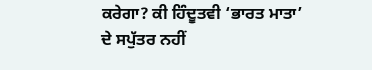ਕਰੇਗਾ? ਕੀ ਹਿੰਦੂਤਵੀ ‘ਭਾਰਤ ਮਾਤਾ’ ਦੇ ਸਪੁੱਤਰ ਨਹੀਂ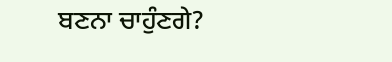ਬਣਨਾ ਚਾਹੁੰਣਗੇ?